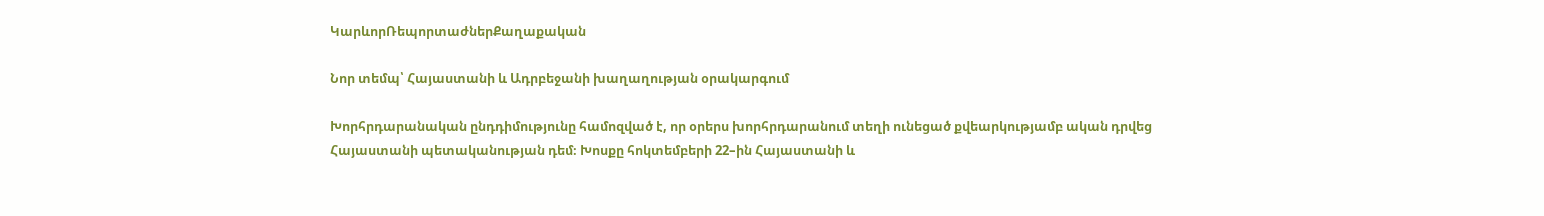ԿարևորՌեպորտաժներՔաղաքական

Նոր տեմպ՝ Հայաստանի և Ադրբեջանի խաղաղության օրակարգում

Խորհրդարանական ընդդիմությունը համոզված է, որ օրերս խորհրդարանում տեղի ունեցած քվեարկությամբ ական դրվեց Հայաստանի պետականության դեմ։ Խոսքը հոկտեմբերի 22–ին Հայաստանի և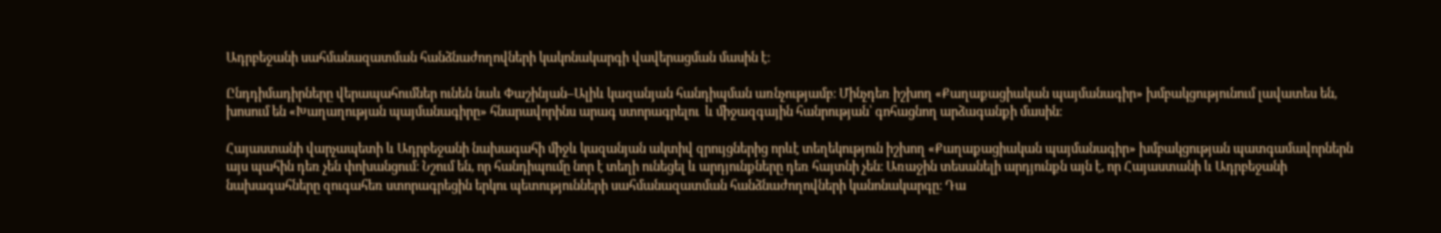Ադրբեջանի սահմանազատման հանձնաժողովների կակոնակարգի վավերացման մասին է։

Ընդդիմադիրները վերապահումներ ունեն նաև Փաշինյան–Ալիև կազանյան հանդիպման առնչությամբ։ Մինչդեռ իշխող «Քաղաքացիական պայմանագիր» խմբակցությունում լավատես են, խոսում են «Խաղաղության պայմանագիրը» հնարավորինս արագ ստորագրելու  և միջազգային հանրության՝ գոհացնող արձագանքի մասին։

Հայաստանի վարչապետի և Ադրբեջանի նախագահի միջև կազանյան ակտիվ զրույցներից որևէ տեղեկություն իշխող «Քաղաքացիական պայմանագիր» խմբակցության պատգամավորներն այս պահին դեռ չեն փոխանցում։ Նշում են, որ հանդիպումը նոր է տեղի ունեցել և արդյունքները դեռ հայտնի չեն։ Առաջին տեսանելի արդյունքն այն է, որ Հայաստանի և Ադրբեջանի նախագահները զուգահեռ ստորագրեցին երկու պետությունների սահմանազատման հանձնաժողովների կանոնակարգը։ Դա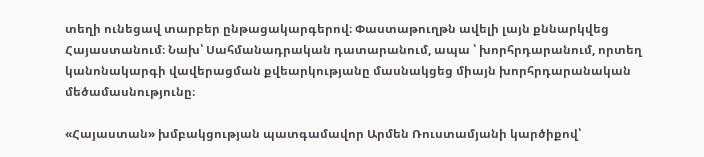տեղի ունեցավ տարբեր ընթացակարգերով։ Փաստաթուղթն ավելի լայն քննարկվեց Հայաստանում։ Նախ՝ Սահմանադրական դատարանում, ապա ՝ խորհրդարանում, որտեղ կանոնակարգի վավերացման քվեարկությանը մասնակցեց միայն խորհրդարանական մեծամասնությունը։

«Հայաստան» խմբակցության պատգամավոր Արմեն Ռուստամյանի կարծիքով՝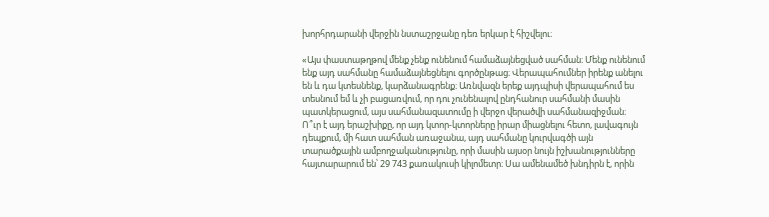խորհրդարանի վերջին նստաշրջանը դեռ երկար է հիշվելու։

«Այս փաստաթղթով մենք չենք ունենում համաձայնեցված սահման։ Մենք ունենում ենք այդ սահմանը համաձայնեցնելու գործընթաց։ Վերապահումներ իրենք անելու են և դա կտեսնենք, կարձանագրենք։ Առնվազն երեք այդպիսի վերապահում ես տեսնում եմ և չի բացառվում, որ դու չունենալով ընդհանուր սահմանի մասին պատկերացում, այս սահմանազատումը ի վերջո վերածվի սահմանազիջման։ Ո՞ւր է այդ երաշխիքը, որ այդ կտոր-կտորները իրար միացնելու հետո, լավագույն դեպքում, մի հատ սահման առաջանա, այդ սահմանը կուրվագծի այն տարածքային ամբողջականությունը, որի մասին այսօր նույն իշխանությունները հայտարարում են՝ 29 743 քառակուսի կիլոմետր։ Սա ամենամեծ խնդիրն է, որին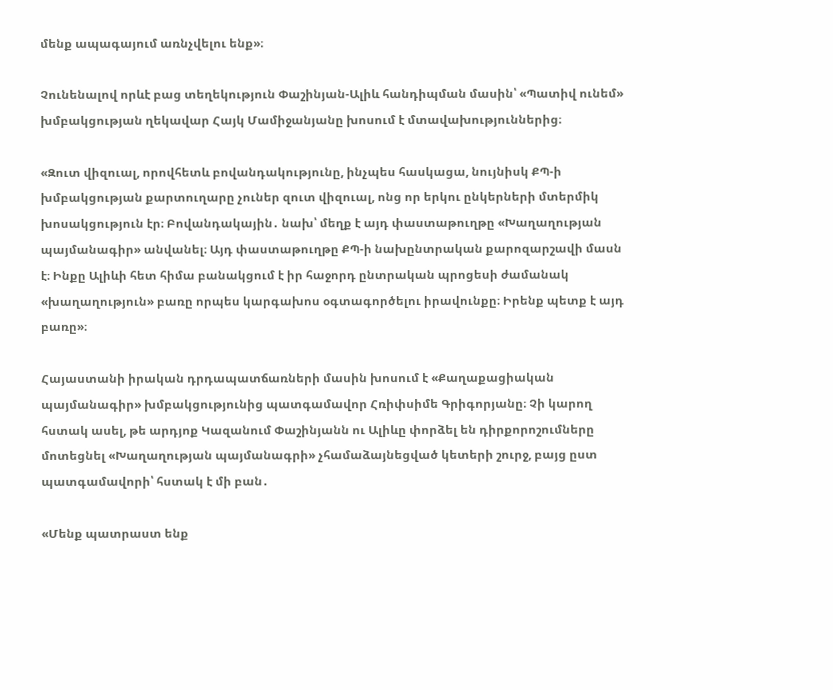մենք ապագայում առնչվելու ենք»։

Չունենալով որևէ բաց տեղեկություն Փաշինյան-Ալիև հանդիպման մասին՝ «Պատիվ ունեմ» խմբակցության ղեկավար Հայկ Մամիջանյանը խոսում է մտավախություններից։

«Զուտ վիզուալ, որովհետև բովանդակությունը, ինչպես հասկացա, նույնիսկ ՔՊ-ի խմբակցության քարտուղարը չուներ զուտ վիզուալ, ոնց որ երկու ընկերների մտերմիկ խոսակցություն էր։ Բովանդակային․ նախ՝ մեղք է այդ փաստաթուղթը «Խաղաղության պայմանագիր» անվանել։ Այդ փաստաթուղթը ՔՊ-ի նախընտրական քարոզարշավի մասն է։ Ինքը Ալիևի հետ հիմա բանակցում է իր հաջորդ ընտրական պրոցեսի ժամանակ «խաղաղություն» բառը որպես կարգախոս օգտագործելու իրավունքը։ Իրենք պետք է այդ բառը»։

Հայաստանի իրական դրդապատճառների մասին խոսում է «Քաղաքացիական պայմանագիր» խմբակցությունից պատգամավոր Հռիփսիմե Գրիգորյանը։ Չի կարող հստակ ասել, թե արդյոք Կազանում Փաշինյանն ու Ալիևը փորձել են դիրքորոշումները մոտեցնել «Խաղաղության պայմանագրի» չհամաձայնեցված կետերի շուրջ, բայց ըստ պատգամավորի՝ հստակ է մի բան․

«Մենք պատրաստ ենք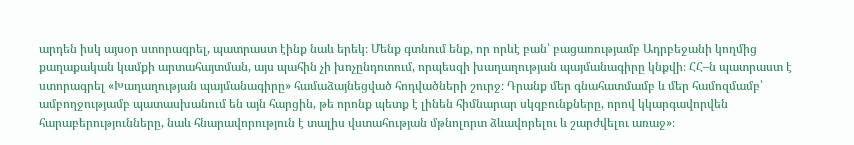արդեն իսկ այսօր ստորագրել, պատրաստ էինք նաև երեկ։ Մենք գտնում ենք, որ որևէ բան՝ բացառությամբ Ադրբեջանի կողմից քաղաքական կամքի արտահայտման, այս պահին չի խոչընդոտում, որպեսզի խաղաղության պայմանագիրը կնքվի։ ՀՀ–ն պատրաստ է ստորագրել «Խաղաղության պայմանագիրը» համաձայնեցված հոդվածների շուրջ։ Դրանք մեր գնահատմամբ և մեր համոզմամբ՝ ամբողջությամբ պատասխանում են այն հարցին, թե որոնք պետք է լինեն հիմնարար սկզբունքները, որով կկարգավորվեն հարաբերությունները, նաև հնարավորություն է տալիս վստահության մթնոլորտ ձևավորելու և շարժվելու առաջ»։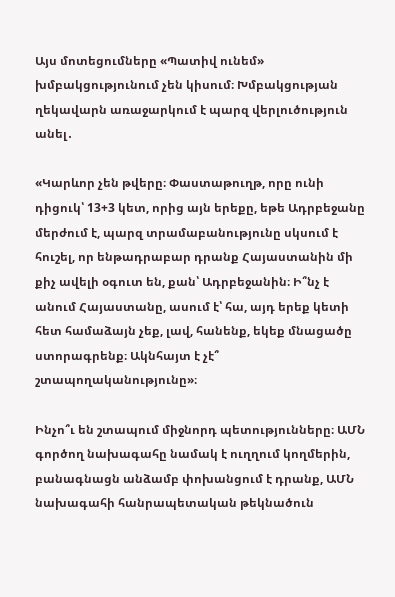Այս մոտեցումները «Պատիվ ունեմ» խմբակցությունում չեն կիսում։ Խմբակցության ղեկավարն առաջարկում է պարզ վերլուծություն անել․

«Կարևոր չեն թվերը։ Փաստաթուղթ, որը ունի դիցուկ՝ 13+3 կետ, որից այն երեքը, եթե Ադրբեջանը մերժում է, պարզ տրամաբանությունը սկսում է հուշել, որ ենթադրաբար դրանք Հայաստանին մի քիչ ավելի օգուտ են, քան՝ Ադրբեջանին։ Ի՞նչ է անում Հայաստանը, ասում է՝ հա, այդ երեք կետի հետ համաձայն չեք, լավ, հանենք, եկեք մնացածը ստորագրենք։ Ակնհայտ է չէ՞ շտապողականությունը»։

Ինչո՞ւ են շտապում միջնորդ պետությունները։ ԱՄՆ գործող նախագահը նամակ է ուղղում կողմերին, բանագնացն անձամբ փոխանցում է դրանք, ԱՄՆ նախագահի հանրապետական թեկնածուն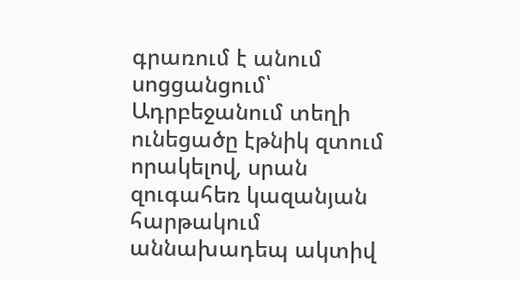գրառում է անում սոցցանցում՝ Ադրբեջանում տեղի ունեցածը էթնիկ զտում որակելով, սրան զուգահեռ կազանյան հարթակում աննախադեպ ակտիվ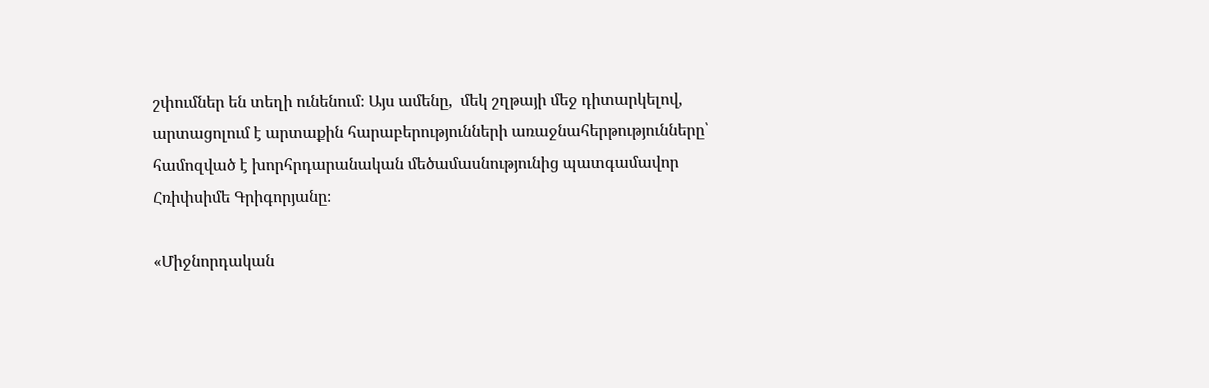շփումներ են տեղի ունենում։ Այս ամենը,  մեկ շղթայի մեջ դիտարկելով, արտացոլում է արտաքին հարաբերությունների առաջնահերթությունները՝  համոզված է խորհրդարանական մեծամասնությունից պատգամավոր Հռիփսիմե Գրիգորյանը։

«Միջնորդական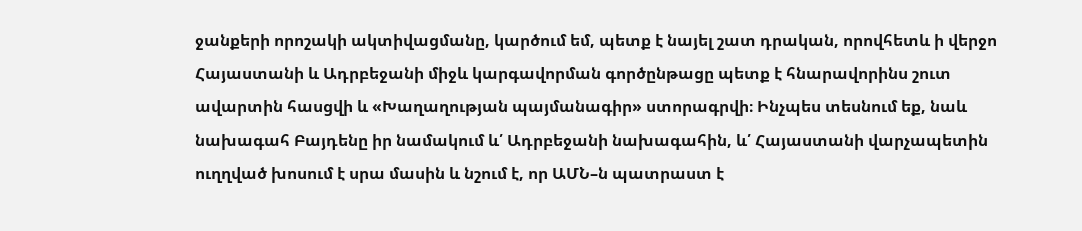ջանքերի որոշակի ակտիվացմանը, կարծում եմ, պետք է նայել շատ դրական, որովհետև ի վերջո Հայաստանի և Ադրբեջանի միջև կարգավորման գործընթացը պետք է հնարավորինս շուտ ավարտին հասցվի և «Խաղաղության պայմանագիր» ստորագրվի։ Ինչպես տեսնում եք, նաև նախագահ Բայդենը իր նամակում և՛ Ադրբեջանի նախագահին, և՛ Հայաստանի վարչապետին ուղղված խոսում է սրա մասին և նշում է, որ ԱՄՆ–ն պատրաստ է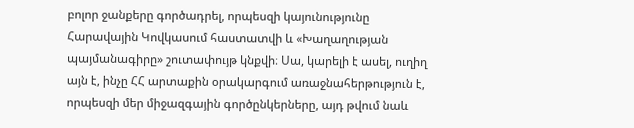բոլոր ջանքերը գործադրել, որպեսզի կայունությունը Հարավային Կովկասում հաստատվի և «Խաղաղության պայմանագիրը» շուտափույթ կնքվի։ Սա, կարելի է ասել, ուղիղ այն է, ինչը ՀՀ արտաքին օրակարգում առաջնահերթություն է, որպեսզի մեր միջազգային գործընկերները, այդ թվում նաև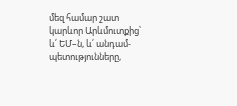մեզ համար շատ կարևոր Արևմուտքից՝ և՛ ԵՄ–ն, և՛ անդամ-պետությունները,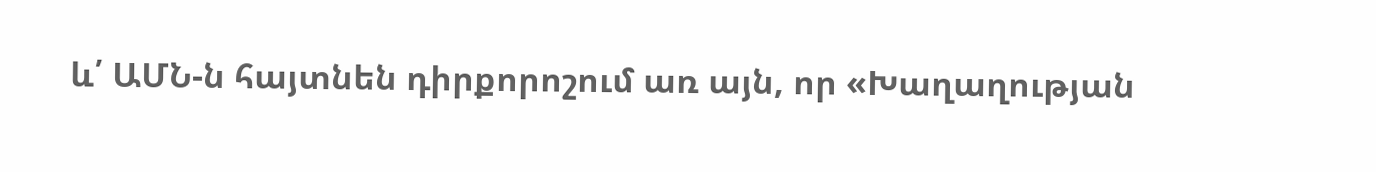և՛ ԱՄՆ-ն հայտնեն դիրքորոշում առ այն, որ «Խաղաղության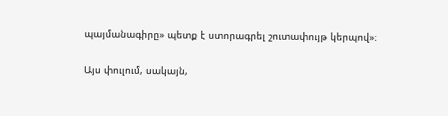պայմանագիրը» պետք է ստորագրել շուտափույթ կերպով»։

Այս փուլում, սակայն,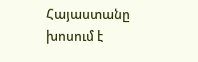Հայաստանը խոսում է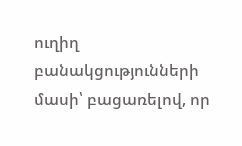ուղիղ բանակցությունների մասի՝ բացառելով, որ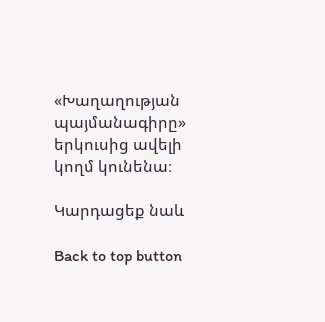«Խաղաղության պայմանագիրը» երկուսից ավելի կողմ կունենա։

Կարդացեք նաև

Back to top button